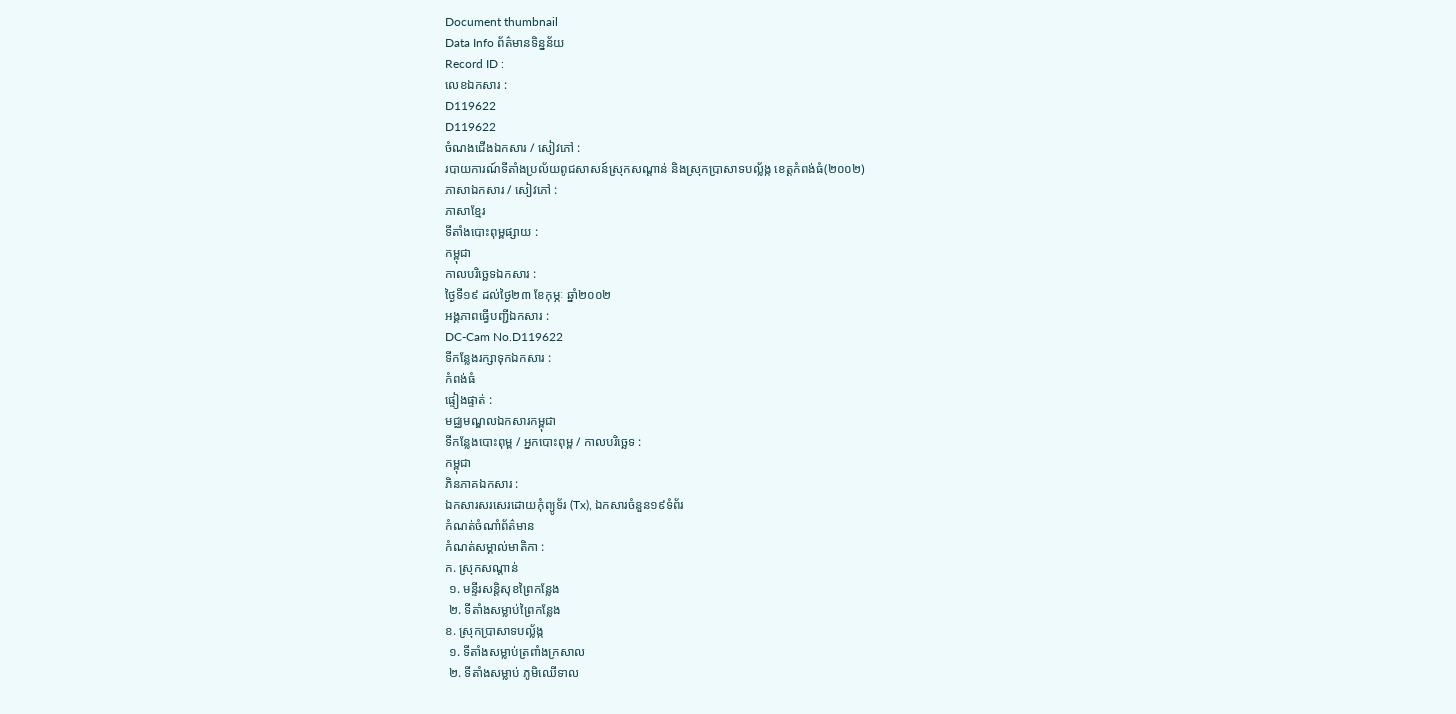Document thumbnail
Data Info ព័ត៌មានទិន្នន័យ
Record ID :
លេខឯកសារ :
D119622
D119622
ចំណងជើងឯកសារ / សៀវភៅ :
របាយការណ៍ទីតាំងប្រល័យពូជសាសន៍ស្រុកសណ្តាន់ និងស្រុកប្រាសាទបល្ល័ង្ក ខេត្តកំពង់ធំ(២០០២)
ភាសាឯកសារ / សៀវភៅ :
ភាសាខ្មែរ
ទីតាំងបោះពុម្ពផ្សាយ :
កម្ពុជា
កាលបរិច្ឆេទឯកសារ :
ថ្ងៃទី១៩ ដល់ថ្ងៃ២៣ ខែកុម្ភៈ ឆ្នាំ២០០២
អង្គភាពធ្វើបញ្ជីឯកសារ :
DC-Cam No.D119622
ទីកន្លែងរក្សាទុកឯកសារ :
កំពង់ធំ
ផ្ទៀងផ្ទាត់ :
មជ្ឈមណ្ឌលឯកសារកម្ពុជា
ទីកន្លែងបោះពុម្ព / អ្នកបោះពុម្ព / កាលបរិច្ឆេទ :
កម្ពុជា
ភិនភាគឯកសារ :
ឯកសារសរសេរដោយកុំព្យូទ័រ (Tx), ឯកសារចំនួន១៩ទំព័រ
កំណត់ចំណាំព័ត៌មាន
កំណត់សម្គាល់មាតិកា :
ក. ស្រុកសណ្តាន់
 ១. មន្ទីរសន្តិសុខព្រៃកន្លែង
 ២. ទីតាំងសម្លាប់ព្រៃកន្លែង
ខ. ស្រុកប្រាសាទបល្ល័ង្ក
 ១. ទីតាំងសម្លាប់ត្រពាំងក្រសាល
 ២. ទីតាំងសម្លាប់ ភូមិឈើទាល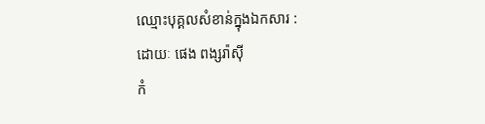ឈ្មោះបុគ្គលសំខាន់ក្នុងឯកសារ :
ដោយៈ ផេង ពង្សរ៉ាស៊ី
កំ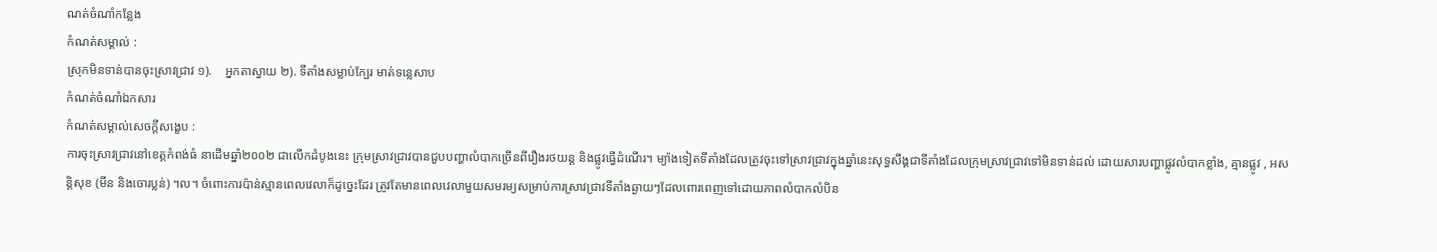ណត់ចំណាំកន្លែង
កំណត់សម្គាល់ :
ស្រុកមិនទាន់បានចុះស្រាវជ្រាវ ១).    អ្នកតាស្វាយ ២). ទីតាំងសម្លាប់ក្បែរ មាត់ទន្លេសាប
កំណត់ចំណាំឯកសារ
កំណត់សម្គាល់សេចក្ដីសង្ខេប :
ការចុះស្រាវជ្រាវនៅខេត្តកំពង់ធំ នាដើមឆ្នាំ២០០២ ជាលើកដំបូងនេះ ក្រុមស្រាវជ្រាវបានជួបបញ្ហាលំបាកច្រើនពីរឿងរថយន្ត និងផ្លូវធ្វើដំណើរ។ ម្យ៉ាងទៀតទីតាំងដែលត្រូវចុះទៅស្រាវជ្រាវក្នុងឆ្នាំនេះសុទ្ធសឹង្គជាទីតាំងដែលក្រុមស្រាវជ្រាវទៅមិនទាន់ដល់ ដោយសារបញ្ហាផ្លូវលំបាកខ្លាំង, គ្មានផ្លូវ , អសន្តិសុខ (មីន និងចោរប្លន់) ។ល។ ចំពោះការប៉ាន់ស្មានពេលវេលាក៏ដូច្នេះដែរ ត្រូវតែមានពេលវេលាមួយសមរម្យសម្រាប់ការស្រាវជ្រាវទីតាំងឆ្ងាយៗដែលពោរពេញទៅដោយភាពលំបាកលំបិន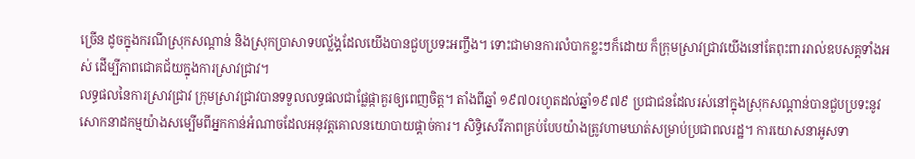ច្រើន ដូចក្នុងករណីស្រុកសណ្តាន់ និងស្រុកប្រាសាទបល្ល័ង្គដែលយើងបានជួបប្រទះអញ្ចឹង។ ទោះជាមានការលំបាកខ្លះៗក៏ដោយ ក៏ក្រុមស្រាវជ្រាវយើងនៅតែពុះពាររាល់ឧបសគ្គទាំងអស់ ដើម្បីភាពជោគជ័យក្នុងការស្រាវជ្រាវ។
លទ្ធផលនៃការស្រាវជ្រាវ ក្រុមស្រាវជ្រាវបានទទួលលទ្ធផលជាផ្លែផ្កាគួរឲ្យពេញចិត្ត។ តាំងពីឆ្នាំ ១៩៧០រហូតដល់ឆ្នាំ១៩៧៩ ប្រជាជនដែលរស់នៅក្នុងស្រុកសណ្តាន់បានជួបប្រទះនូវសោកនាដកម្មយ៉ាងសម្បើមពីអ្នកកាន់អំណាចដែលអនុវត្តគោលនយោបាយផ្តាច់ការ។ សិទ្ធិសេរីភាពគ្រប់បែបយ៉ាងត្រូវហាមឃាត់សម្រាប់ប្រជាពលរដ្ឋ។ ការយោសនាអូសទា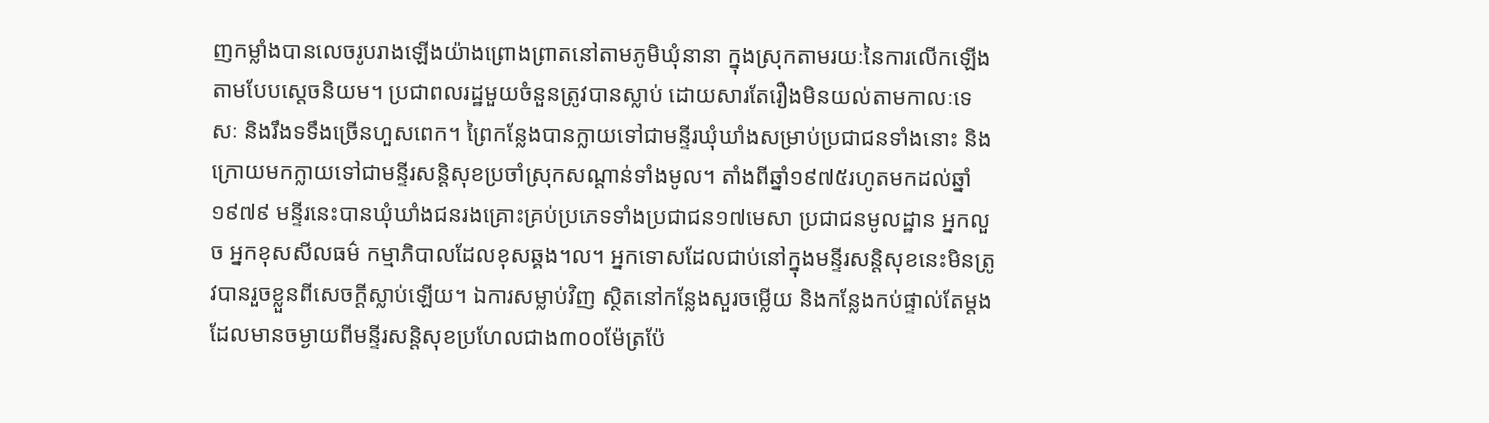ញកម្លាំងបានលេចរូបរាងឡើងយ៉ាងព្រោងព្រាតនៅតាមភូមិឃុំនានា ក្នុងស្រុកតាមរយៈនៃការលើកឡើងតាមបែបស្តេចនិយម។ ប្រជាពលរដ្ឋមួយចំនួនត្រូវបានស្លាប់ ដោយសារតែរឿងមិនយល់តាមកាលៈទេសៈ និងរឹងទទឹងច្រើនហួសពេក។ ព្រៃកន្លែងបានក្លាយទៅជាមន្ទីរឃុំឃាំងសម្រាប់ប្រជាជនទាំងនោះ និងក្រោយមកក្លាយទៅជាមន្ទីរសន្តិសុខប្រចាំស្រុកសណ្តាន់ទាំងមូល។ តាំងពីឆ្នាំ១៩៧៥រហូតមកដល់ឆ្នាំ១៩៧៩ មន្ទីរនេះបានឃុំឃាំងជនរងគ្រោះគ្រប់ប្រភេទទាំងប្រជាជន១៧មេសា ប្រជាជនមូលដ្ឋាន អ្នកលួច អ្នកខុសសីលធម៌ កម្មាភិបាលដែលខុសឆ្គង។ល។ អ្នកទោសដែលជាប់នៅក្នុងមន្ទីរសន្តិសុខនេះមិនត្រូវបានរួចខ្លួនពីសេចក្តីស្លាប់ឡើយ។ ឯការសម្លាប់វិញ ស្ថិតនៅកន្លែងសួរចម្លើយ និងកន្លែងកប់ផ្ទាល់តែម្តងដែលមានចម្ងាយពីមន្ទីរសន្តិសុខប្រហែលជាង៣០០ម៉ែត្រប៉ែ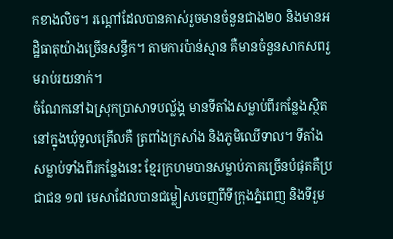កខាងលិច។ រណ្តៅដែលបានគាស់រួចមានចំនួនជាង២០ និងមានអដ្ឋិធាតុយ៉ាងច្រើនសន្ធឹក។ តាមការប៉ាន់ស្មាន គឺមានចំនួនសាកសពរួមរាប់រយនាក់។
ចំណែកនៅឯស្រុកប្រាសាទបល្ល័ង្គ មានទីតាំងសម្លាប់ពីរកន្លែងស្ថិតនៅក្នុងឃុំទួលគ្រើលគឺ ត្រពាំងក្រសាំង និងភូមិឈើទាល។ ទីតាំងសម្លាប់ទាំងពីរកន្លែងនេះ ខ្មែរក្រហមបានសម្លាប់ភាគច្រើនបំផុតគឺប្រជាជន ១៧ មេសាដែលបានជម្លៀសចេញពីទីក្រុងភ្នំពេញ និងទីរួម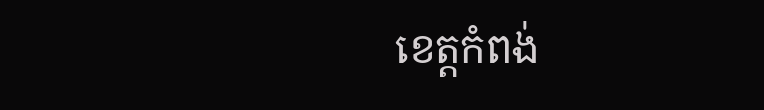ខេត្តកំពង់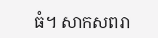ធំ។ សាកសពរា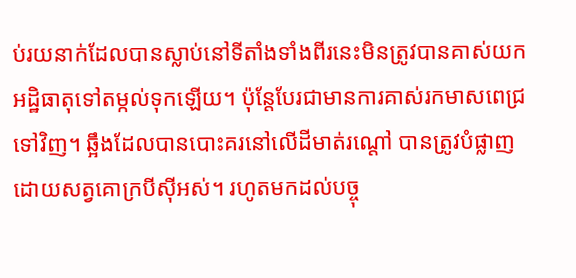ប់រយនាក់ដែលបានស្លាប់នៅទីតាំងទាំងពីរនេះមិនត្រូវបានគាស់យកអដ្ឋិធាតុទៅតម្កល់ទុកឡើយ។ ប៉ុន្តែបែរជាមានការគាស់រកមាសពេជ្រទៅវិញ។ ឆ្អឹងដែលបានបោះគរនៅលើដីមាត់រណ្តៅ បានត្រូវបំផ្លាញដោយសត្វគោក្របីស៊ីអស់។ រហូតមកដល់បច្ចុ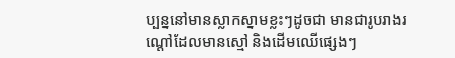ប្បន្ននៅមានស្លាកស្នាមខ្លះៗដូចជា មានជារូបរាងរណ្តៅដែលមានស្មៅ និងដើមឈើផ្សេងៗ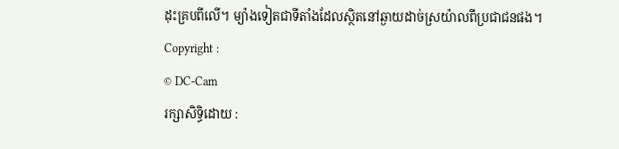ដុះគ្របពីលើ។ ម្យ៉ាងទៀតជាទីតាំងដែលស្ថិតនៅឆ្ងាយដាច់ស្រយ៉ាលពីប្រជាជនផង។
Copyright :
© DC-Cam
រក្សាសិទ្ធិដោយ :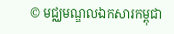© មជ្ឈមណ្ឌលឯកសារកម្ពុជា